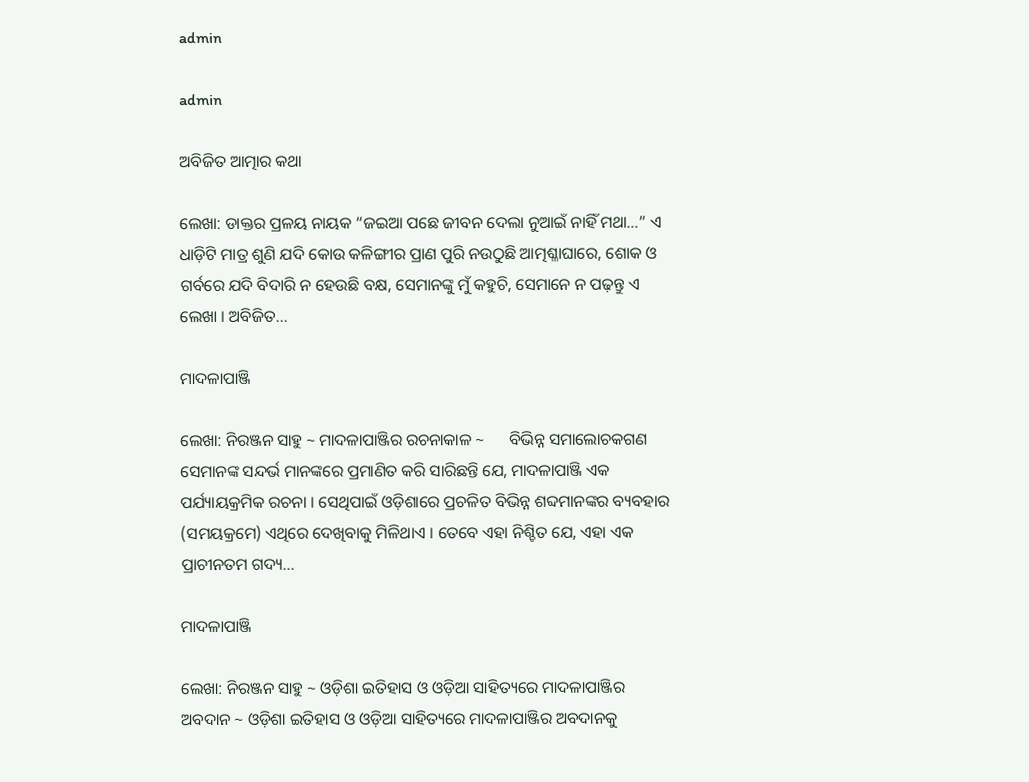admin

admin

ଅବିଜିତ ଆତ୍ମାର କଥା

ଲେଖା: ଡାକ୍ତର ପ୍ରଳୟ ନାୟକ “ଜଇଆ ପଛେ ଜୀବନ ଦେଲା ନୁଆଇଁ ନାହିଁ ମଥା…” ଏ ଧାଡ଼ିଟି ମାତ୍ର ଶୁଣି ଯଦି କୋଉ କଳିଙ୍ଗୀର ପ୍ରାଣ ପୁରି ନଉଠୁଛି ଆତ୍ମଶ୍ଳାଘାରେ, ଶୋକ ଓ ଗର୍ବରେ ଯଦି ବିଦାରି ନ ହେଉଛି ବକ୍ଷ, ସେମାନଙ୍କୁ ମୁଁ କହୁଚି, ସେମାନେ ନ ପଢ଼ନ୍ତୁ ଏ ଲେଖା । ଅବିଜିତ…

ମାଦଳାପାଞ୍ଜି

ଲେଖା: ନିରଞ୍ଜନ ସାହୁ ~ ମାଦଳାପାଞ୍ଜିର ରଚନାକାଳ ~      ବିଭିନ୍ନ ସମାଲୋଚକଗଣ ସେମାନଙ୍କ ସନ୍ଦର୍ଭ ମାନଙ୍କରେ ପ୍ରମାଣିତ କରି ସାରିଛନ୍ତି ଯେ, ମାଦଳାପାଞ୍ଜି ଏକ ପର୍ଯ୍ୟାୟକ୍ରମିକ ରଚନା । ସେଥିପାଇଁ ଓଡ଼ିଶାରେ ପ୍ରଚଳିତ ବିଭିନ୍ନ ଶବ୍ଦମାନଙ୍କର ବ୍ୟବହାର (ସମୟକ୍ରମେ) ଏଥିରେ ଦେଖିବାକୁ ମିଳିଥାଏ । ତେବେ ଏହା ନିଶ୍ଚିତ ଯେ, ଏହା ଏକ ପ୍ରାଚୀନତମ ଗଦ୍ୟ…

ମାଦଳାପାଞ୍ଜି

ଲେଖା: ନିରଞ୍ଜନ ସାହୁ ~ ଓଡ଼ିଶା ଇତିହାସ ଓ ଓଡ଼ିଆ ସାହିତ୍ୟରେ ମାଦଳାପାଞ୍ଜିର ଅବଦାନ ~ ଓଡ଼ିଶା ଇତିହାସ ଓ ଓଡ଼ିଆ ସାହିତ୍ୟରେ ମାଦଳାପାଞ୍ଜିର ଅବଦାନକୁ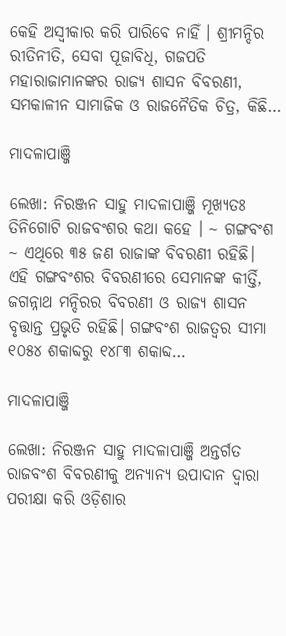କେହି ଅସ୍ବୀକାର କରି ପାରିବେ ନାହିଁ । ଶ୍ରୀମନ୍ଦିର ରୀତିନୀତି, ସେବା ପୂଜାବିଧି, ଗଜପତି ମହାରାଜାମାନଙ୍କର ରାଜ୍ୟ ଶାସନ ବିବରଣୀ, ସମକାଳୀନ ସାମାଜିକ ଓ ରାଜନୈତିକ ଚିତ୍ର, କିଛି…

ମାଦଳାପାଞ୍ଜି

ଲେଖା: ନିରଞ୍ଜନ ସାହୁ ମାଦଳାପାଞ୍ଜି ମୂଖ୍ୟତଃ ତିନିଗୋଟି ରାଜବଂଶର କଥା କହେ । ~ ଗଙ୍ଗବଂଶ ~ ଏଥିରେ ୩୫ ଜଣ ରାଜାଙ୍କ ବିବରଣୀ ରହିଛି। ଏହି ଗଙ୍ଗବଂଶର ବିବରଣୀରେ ସେମାନଙ୍କ କୀର୍ତ୍ତି, ଜଗନ୍ନାଥ ମନ୍ଦିରର ବିବରଣୀ ଓ ରାଜ୍ୟ ଶାସନ ବୃତ୍ତାନ୍ତ ପ୍ରଭୃତି ରହିଛି। ଗଙ୍ଗବଂଶ ରାଜତ୍ଵର ସୀମା ୧୦୫୪ ଶକାବ୍ଦରୁ ୧୪୮୩ ଶକାବ୍ଦ…

ମାଦଳାପାଞ୍ଜି

ଲେଖା: ନିରଞ୍ଜନ ସାହୁ ମାଦଳାପାଞ୍ଜି ଅନ୍ତର୍ଗତ ରାଜବଂଶ ବିବରଣୀକୁ ଅନ୍ୟାନ୍ୟ ଉପାଦାନ ଦ୍ଵାରା ପରୀକ୍ଷା କରି ଓଡ଼ିଶାର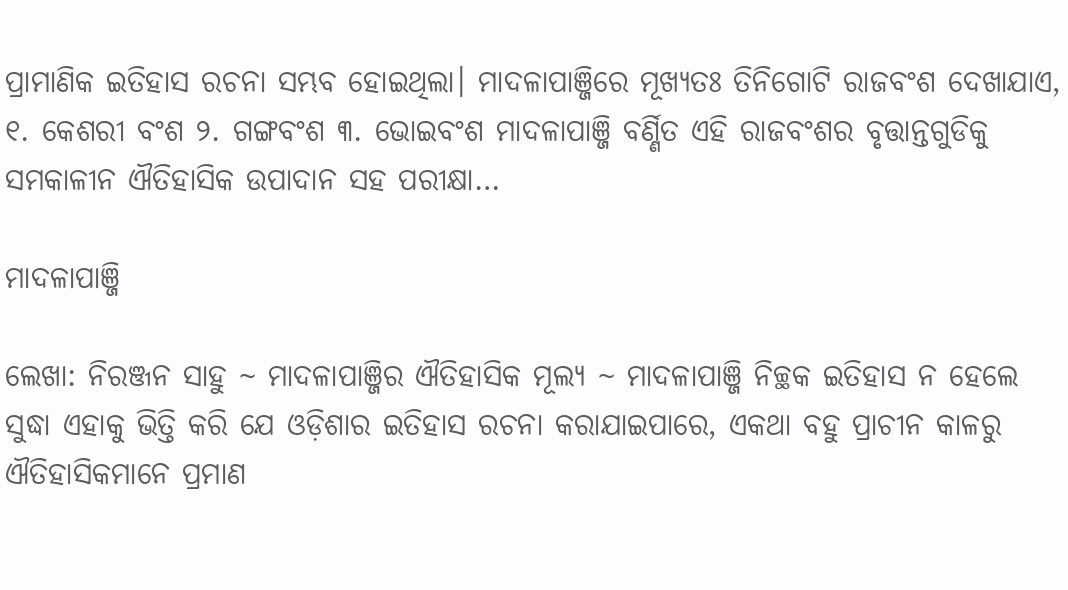ପ୍ରାମାଣିକ ଇତିହାସ ରଚନା ସମ୍ଭବ ହୋଇଥିଲା। ମାଦଳାପାଞ୍ଜିରେ ମୂଖ୍ୟତଃ ତିନିଗୋଟି ରାଜବଂଶ ଦେଖାଯାଏ, ୧. କେଶରୀ ବଂଶ ୨. ଗଙ୍ଗବଂଶ ୩. ଭୋଇବଂଶ ମାଦଳାପାଞ୍ଜି ବର୍ଣ୍ଣିତ ଏହି ରାଜବଂଶର ବୃତ୍ତାନ୍ତଗୁଡିକୁ ସମକାଳୀନ ଐତିହାସିକ ଉପାଦାନ ସହ ପରୀକ୍ଷା…

ମାଦଳାପାଞ୍ଜି

ଲେଖା: ନିରଞ୍ଜନ ସାହୁ ~ ମାଦଳାପାଞ୍ଜିର ଐତିହାସିକ ମୂଲ୍ୟ ~ ମାଦଳାପାଞ୍ଜି ନିଚ୍ଛକ ଇତିହାସ ନ ହେଲେ ସୁଦ୍ଧା ଏହାକୁ ଭିତ୍ତି କରି ଯେ ଓଡ଼ିଶାର ଇତିହାସ ରଚନା କରାଯାଇପାରେ, ଏକଥା ବହୁ ପ୍ରାଚୀନ କାଳରୁ ଐତିହାସିକମାନେ ପ୍ରମାଣ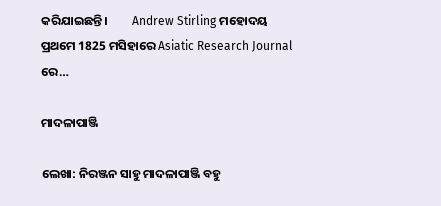କରିଯାଇଛନ୍ତି।         Andrew Stirling ମହୋଦୟ ପ୍ରଥମେ 1825 ମସିହାରେ Asiatic Research Journal ରେ…

ମାଦଳାପାଞ୍ଜି

ଲେଖା: ନିରଞ୍ଜନ ସାହୁ ମାଦଳାପାଞ୍ଜି ବହୁ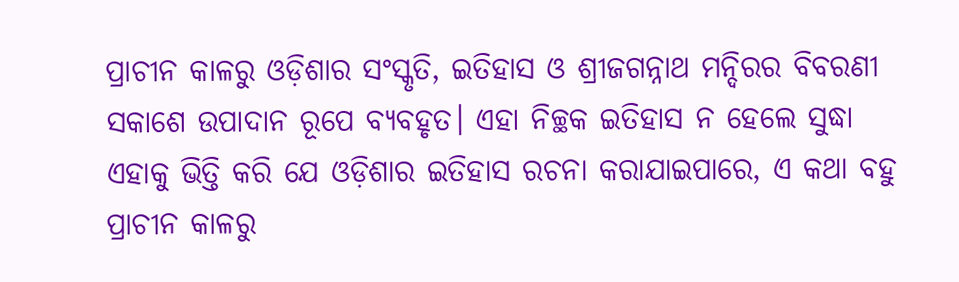ପ୍ରାଚୀନ କାଳରୁ ଓଡ଼ିଶାର ସଂସ୍କୃତି, ଇତିହାସ ଓ ଶ୍ରୀଜଗନ୍ନାଥ ମନ୍ଦିରର ବିବରଣୀ ସକାଶେ ଉପାଦାନ ରୂପେ ବ୍ୟବହୃତ। ଏହା ନିଚ୍ଛକ ଇତିହାସ ନ ହେଲେ ସୁଦ୍ଧା ଏହାକୁ ଭିତ୍ତି କରି ଯେ ଓଡ଼ିଶାର ଇତିହାସ ରଚନା କରାଯାଇପାରେ, ଏ କଥା ବହୁ ପ୍ରାଚୀନ କାଳରୁ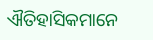ଐତିହାସିକମାନେ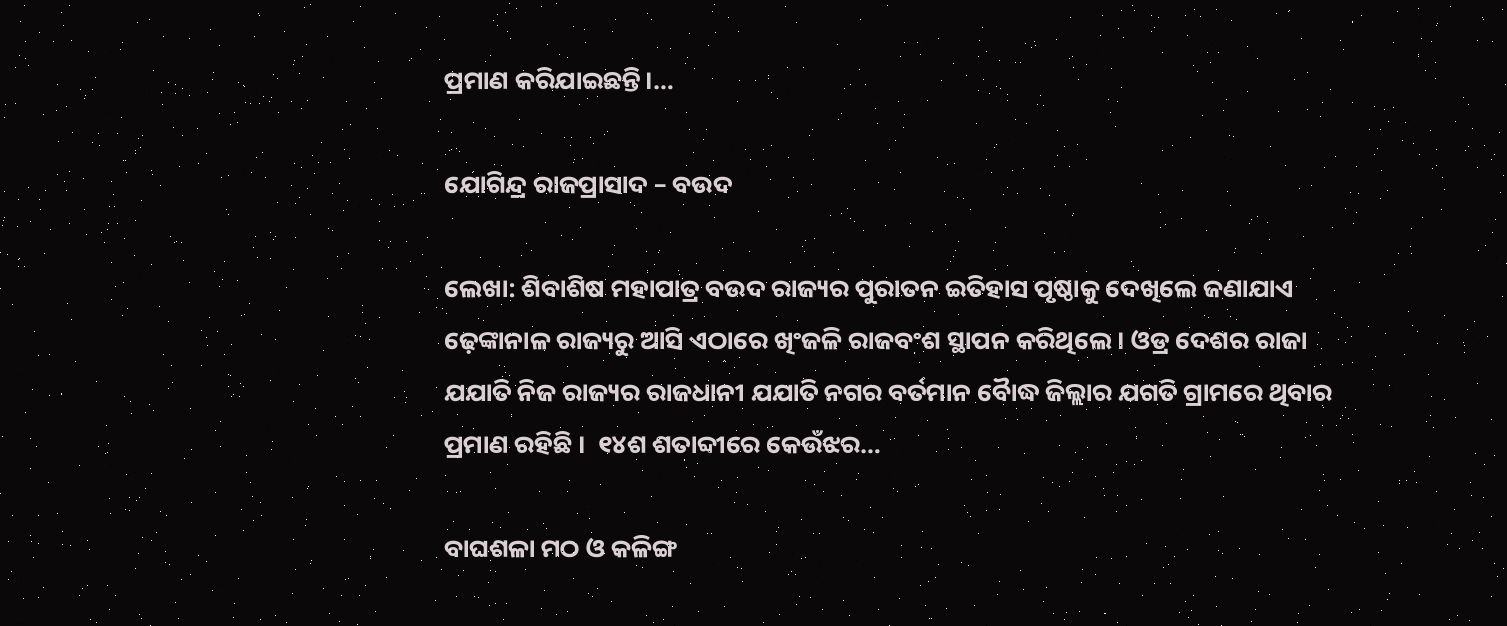ପ୍ରମାଣ କରିଯାଇଛନ୍ତି।…

ଯୋଗିନ୍ଦ୍ର ରାଜପ୍ରାସାଦ – ବଉଦ

ଲେଖା: ଶିବାଶିଷ ମହାପାତ୍ର ବଉଦ ରାଜ୍ୟର ପୁରାତନ ଇତିହାସ ପୃଷ୍ଠାକୁ ଦେଖିଲେ ଜଣାଯାଏ ଢ଼େଙ୍କାନାଳ ରାଜ୍ୟରୁ ଆସି ଏଠାରେ ଖିଂଜଳି ରାଜବଂଶ ସ୍ଥାପନ କରିଥିଲେ । ଓଡ୍ର ଦେଶର ରାଜା ଯଯାତି ନିଜ ରାଜ୍ୟର ରାଜଧାନୀ ଯଯାତି ନଗର ବର୍ତମାନ ବୋୖଦ୍ଧ ଜିଲ୍ଲାର ଯଗତି ଗ୍ରାମରେ ଥିବାର ପ୍ରମାଣ ରହିଛି ।  ୧୪ଶ ଶତାବ୍ଦୀରେ କେଉଁଝର…

ବାଘଶଳା ମଠ ଓ କଳିଙ୍ଗ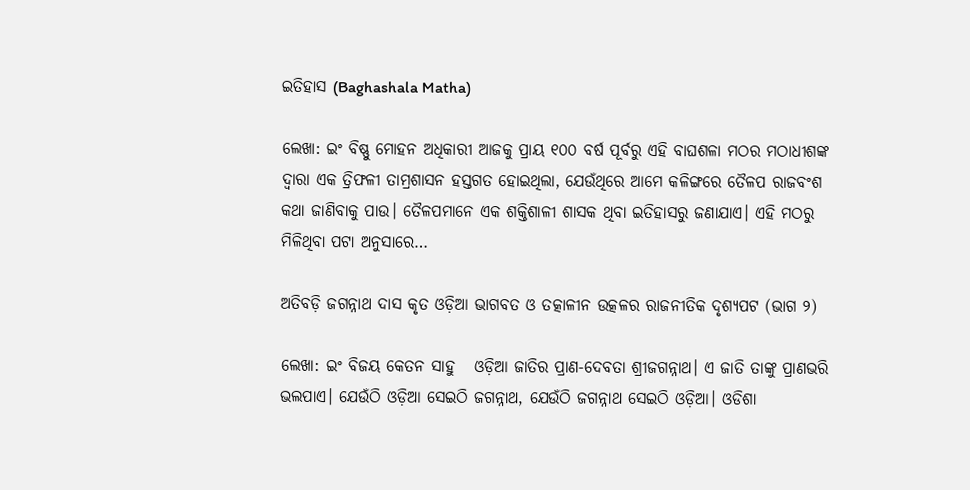ଇତିହାସ (Baghashala Matha)

ଲେଖା: ଇଂ ବିଷ୍ଣୁ ମୋହନ ଅଧିକାରୀ ଆଜକୁ ପ୍ରାୟ ୧୦୦ ବର୍ଷ ପୂର୍ବରୁ ଏହି ବାଘଶଳା ମଠର ମଠାଧୀଶଙ୍କ ଦ୍ଵାରା ଏକ ତ୍ରିଫଳୀ ତାମ୍ରଶାସନ ହସ୍ତଗତ ହୋଇଥିଲା, ଯେଉଁଥିରେ ଆମେ କଳିଙ୍ଗରେ ତୈଳପ ରାଜବଂଶ କଥା ଜାଣିବାକୁ ପାଉ। ତୈଳପମାନେ ଏକ ଶକ୍ତିଶାଳୀ ଶାସକ ଥିବା ଇତିହାସରୁ ଜଣାଯାଏ। ଏହି ମଠରୁ ମିଳିଥିବା ପଟା ଅନୁସାରେ…

ଅତିବଡ଼ି ଜଗନ୍ନାଥ ଦାସ କୃତ ଓଡ଼ିଆ ଭାଗବତ ଓ ତତ୍କାଳୀନ ଉତ୍କଳର ରାଜନୀତିକ ଦୃଶ୍ୟପଟ (ଭାଗ ୨)

ଲେଖା: ଇଂ ବିଜୟ କେତନ ସାହୁ   ଓଡ଼ିଆ ଜାତିର ପ୍ରାଣ-ଦେବତା ଶ୍ରୀଜଗନ୍ନାଥ। ଏ ଜାତି ତାଙ୍କୁ ପ୍ରାଣଭରି ଭଲପାଏ। ଯେଉଁଠି ଓଡ଼ିଆ ସେଇଠି ଜଗନ୍ନାଥ, ଯେଉଁଠି ଜଗନ୍ନାଥ ସେଇଠି ଓଡ଼ିଆ। ଓଡିଶା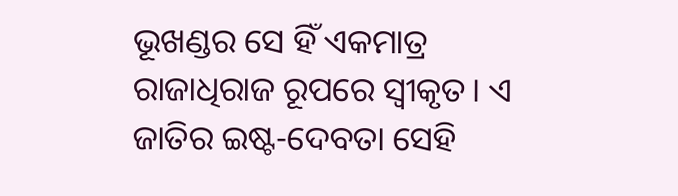ଭୂଖଣ୍ଡର ସେ ହିଁ ଏକମାତ୍ର ରାଜାଧିରାଜ ରୂପରେ ସ୍ଵୀକୃତ। ଏ ଜାତିର ଇଷ୍ଟ-ଦେବତା ସେହି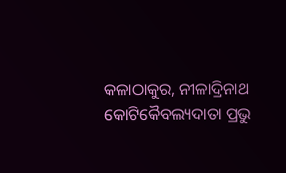କଳାଠାକୁର, ନୀଳାଦ୍ରିନାଥ କୋଟିକୈବଲ୍ୟଦାତା ପ୍ରଭୁ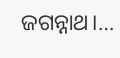ଜଗନ୍ନାଥ।…